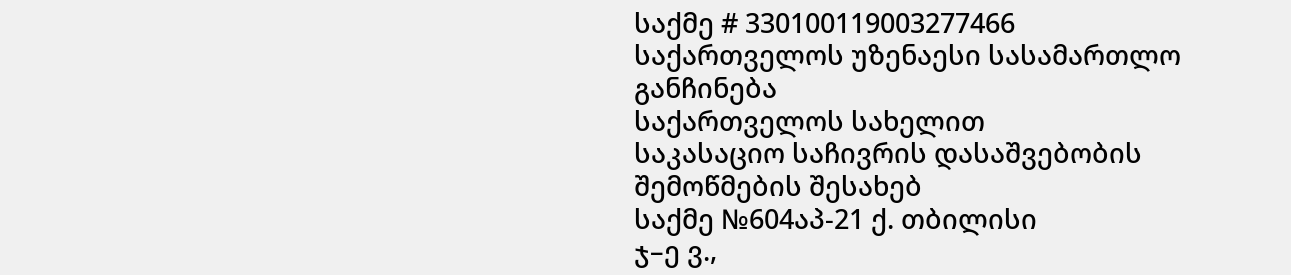საქმე # 330100119003277466
საქართველოს უზენაესი სასამართლო
განჩინება
საქართველოს სახელით
საკასაციო საჩივრის დასაშვებობის
შემოწმების შესახებ
საქმე №604აპ-21 ქ. თბილისი
ჯ–ე ვ.,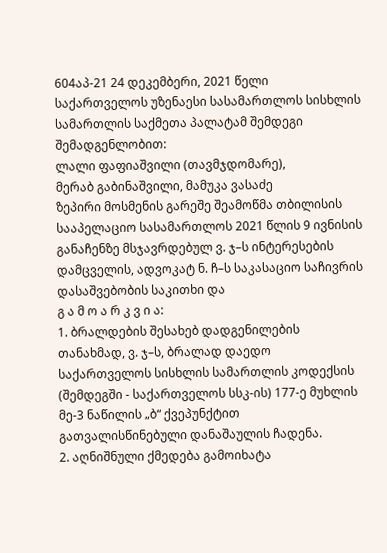604აპ-21 24 დეკემბერი, 2021 წელი
საქართველოს უზენაესი სასამართლოს სისხლის სამართლის საქმეთა პალატამ შემდეგი შემადგენლობით:
ლალი ფაფიაშვილი (თავმჯდომარე),
მერაბ გაბინაშვილი, მამუკა ვასაძე
ზეპირი მოსმენის გარეშე შეამოწმა თბილისის სააპელაციო სასამართლოს 2021 წლის 9 ივნისის განაჩენზე მსჯავრდებულ ვ. ჯ–ს ინტერესების დამცველის, ადვოკატ ნ. ჩ–ს საკასაციო საჩივრის დასაშვებობის საკითხი და
გ ა მ ო ა რ კ ვ ი ა:
1. ბრალდების შესახებ დადგენილების თანახმად, ვ. ჯ–ს, ბრალად დაედო საქართველოს სისხლის სამართლის კოდექსის (შემდეგში - საქართველოს სსკ-ის) 177-ე მუხლის მე-3 ნაწილის „ბ“ ქვეპუნქტით გათვალისწინებული დანაშაულის ჩადენა.
2. აღნიშნული ქმედება გამოიხატა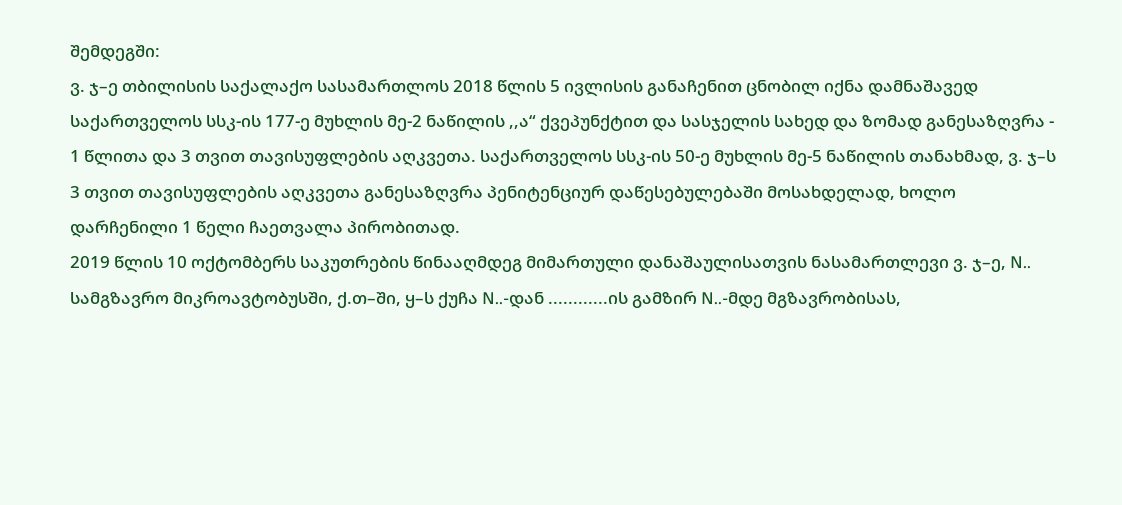შემდეგში:
ვ. ჯ–ე თბილისის საქალაქო სასამართლოს 2018 წლის 5 ივლისის განაჩენით ცნობილ იქნა დამნაშავედ საქართველოს სსკ-ის 177-ე მუხლის მე-2 ნაწილის ,,ა“ ქვეპუნქტით და სასჯელის სახედ და ზომად განესაზღვრა - 1 წლითა და 3 თვით თავისუფლების აღკვეთა. საქართველოს სსკ-ის 50-ე მუხლის მე-5 ნაწილის თანახმად, ვ. ჯ–ს 3 თვით თავისუფლების აღკვეთა განესაზღვრა პენიტენციურ დაწესებულებაში მოსახდელად, ხოლო დარჩენილი 1 წელი ჩაეთვალა პირობითად.
2019 წლის 10 ოქტომბერს საკუთრების წინააღმდეგ მიმართული დანაშაულისათვის ნასამართლევი ვ. ჯ–ე, N.. სამგზავრო მიკროავტობუსში, ქ.თ–ში, ყ–ს ქუჩა N..-დან ............ის გამზირ N..-მდე მგზავრობისას,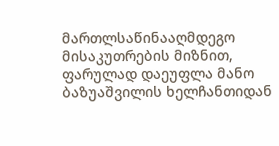მართლსაწინააღმდეგო მისაკუთრების მიზნით, ფარულად დაეუფლა მანო ბაზუაშვილის ხელჩანთიდან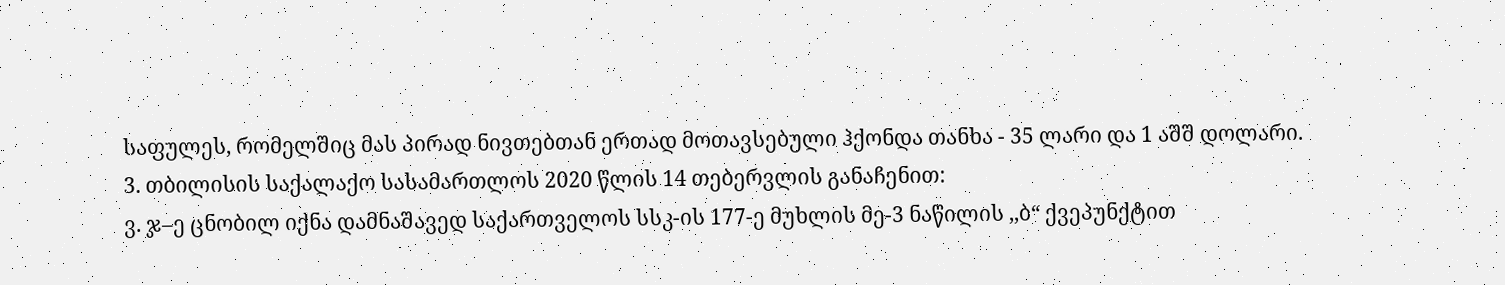საფულეს, რომელშიც მას პირად ნივთებთან ერთად მოთავსებული ჰქონდა თანხა - 35 ლარი და 1 აშშ დოლარი.
3. თბილისის საქალაქო სასამართლოს 2020 წლის 14 თებერვლის განაჩენით:
ვ. ჯ–ე ცნობილ იქნა დამნაშავედ საქართველოს სსკ-ის 177-ე მუხლის მე-3 ნაწილის ,,ბ“ ქვეპუნქტით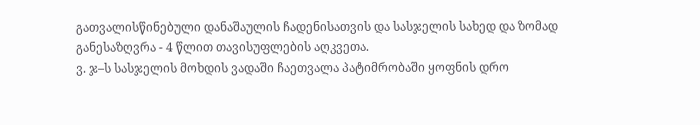გათვალისწინებული დანაშაულის ჩადენისათვის და სასჯელის სახედ და ზომად განესაზღვრა - 4 წლით თავისუფლების აღკვეთა.
ვ. ჯ–ს სასჯელის მოხდის ვადაში ჩაეთვალა პატიმრობაში ყოფნის დრო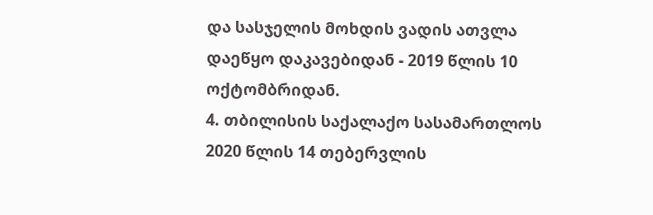და სასჯელის მოხდის ვადის ათვლა დაეწყო დაკავებიდან - 2019 წლის 10 ოქტომბრიდან.
4. თბილისის საქალაქო სასამართლოს 2020 წლის 14 თებერვლის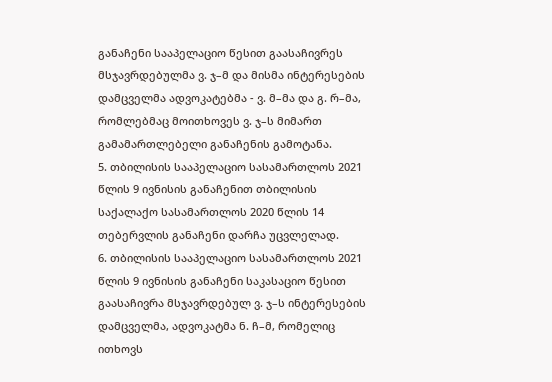განაჩენი სააპელაციო წესით გაასაჩივრეს მსჯავრდებულმა ვ. ჯ–მ და მისმა ინტერესების დამცველმა ადვოკატებმა - ვ. მ–მა და გ. რ–მა, რომლებმაც მოითხოვეს ვ. ჯ–ს მიმართ გამამართლებელი განაჩენის გამოტანა.
5. თბილისის სააპელაციო სასამართლოს 2021 წლის 9 ივნისის განაჩენით თბილისის საქალაქო სასამართლოს 2020 წლის 14 თებერვლის განაჩენი დარჩა უცვლელად.
6. თბილისის სააპელაციო სასამართლოს 2021 წლის 9 ივნისის განაჩენი საკასაციო წესით გაასაჩივრა მსჯავრდებულ ვ. ჯ–ს ინტერესების დამცველმა, ადვოკატმა ნ. ჩ–მ, რომელიც ითხოვს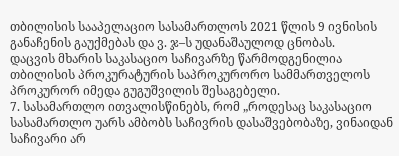თბილისის სააპელაციო სასამართლოს 2021 წლის 9 ივნისის განაჩენის გაუქმებას და ვ. ჯ–ს უდანაშაულოდ ცნობას.
დაცვის მხარის საკასაციო საჩივარზე წარმოდგენილია თბილისის პროკურატურის საპროკურორო სამმართველოს პროკურორ იმედა გუგუშვილის შესაგებელი.
7. სასამართლო ითვალისწინებს, რომ „როდესაც საკასაციო სასამართლო უარს ამბობს საჩივრის დასაშვებობაზე, ვინაიდან საჩივარი არ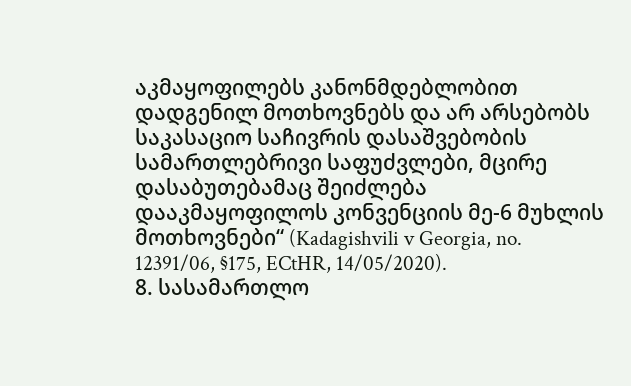აკმაყოფილებს კანონმდებლობით დადგენილ მოთხოვნებს და არ არსებობს საკასაციო საჩივრის დასაშვებობის სამართლებრივი საფუძვლები, მცირე დასაბუთებამაც შეიძლება დააკმაყოფილოს კონვენციის მე-6 მუხლის მოთხოვნები“ (Kadagishvili v Georgia, no. 12391/06, §175, ECtHR, 14/05/2020).
8. სასამართლო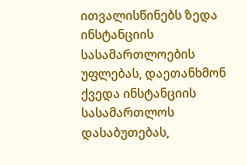ითვალისწინებს ზედა ინსტანციის სასამართლოების უფლებას, დაეთანხმონ ქვედა ინსტანციის სასამართლოს დასაბუთებას,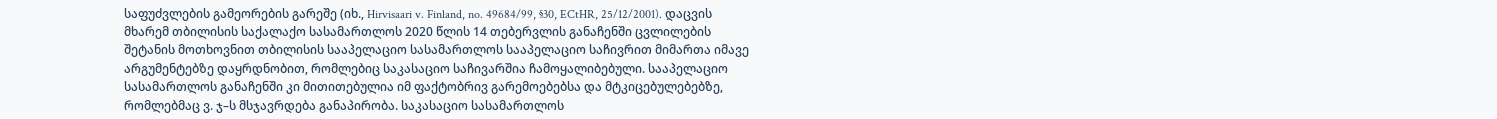საფუძვლების გამეორების გარეშე (იხ., Hirvisaari v. Finland, no. 49684/99, §30, ECtHR, 25/12/2001). დაცვის მხარემ თბილისის საქალაქო სასამართლოს 2020 წლის 14 თებერვლის განაჩენში ცვლილების შეტანის მოთხოვნით თბილისის სააპელაციო სასამართლოს სააპელაციო საჩივრით მიმართა იმავე არგუმენტებზე დაყრდნობით, რომლებიც საკასაციო საჩივარშია ჩამოყალიბებული. სააპელაციო სასამართლოს განაჩენში კი მითითებულია იმ ფაქტობრივ გარემოებებსა და მტკიცებულებებზე, რომლებმაც ვ. ჯ–ს მსჯავრდება განაპირობა. საკასაციო სასამართლოს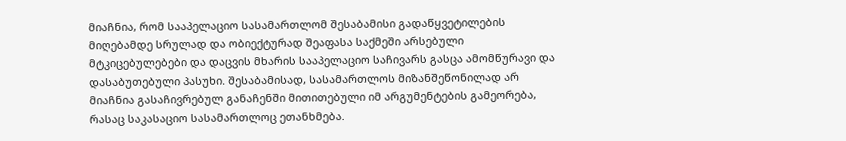მიაჩნია, რომ სააპელაციო სასამართლომ შესაბამისი გადაწყვეტილების მიღებამდე სრულად და ობიექტურად შეაფასა საქმეში არსებული მტკიცებულებები და დაცვის მხარის სააპელაციო საჩივარს გასცა ამომწურავი და დასაბუთებული პასუხი. შესაბამისად, სასამართლოს მიზანშეწონილად არ მიაჩნია გასაჩივრებულ განაჩენში მითითებული იმ არგუმენტების გამეორება, რასაც საკასაციო სასამართლოც ეთანხმება.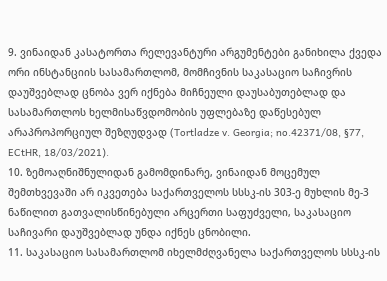9. ვინაიდან კასატორთა რელევანტური არგუმენტები განიხილა ქვედა ორი ინსტანციის სასამართლომ, მომჩივნის საკასაციო საჩივრის დაუშვებლად ცნობა ვერ იქნება მიჩნეული დაუსაბუთებლად და სასამართლოს ხელმისაწვდომობის უფლებაზე დაწესებულ არაპროპორციულ შეზღუდვად (Tortladze v. Georgia; no.42371/08, §77, ECtHR, 18/03/2021).
10. ზემოაღნიშნულიდან გამომდინარე, ვინაიდან მოცემულ შემთხვევაში არ იკვეთება საქართველოს სსსკ-ის 303-ე მუხლის მე-3 ნაწილით გათვალისწინებული არცერთი საფუძველი, საკასაციო საჩივარი დაუშვებლად უნდა იქნეს ცნობილი.
11. საკასაციო სასამართლომ იხელმძღვანელა საქართველოს სსსკ-ის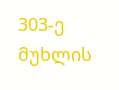303-ე მუხლის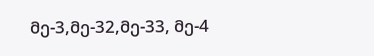მე-3,მე-32,მე-33, მე-4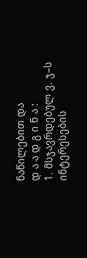ნაწილებით და
დ ა ა დ გ ი ნ ა :
1. მსჯავრდებულ ვ. ჯ–ს ინტერესების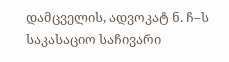დამცველის, ადვოკატ ნ. ჩ–ს საკასაციო საჩივარი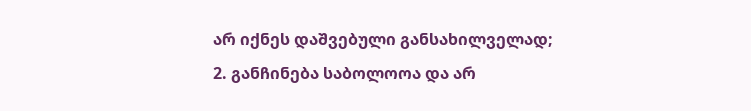არ იქნეს დაშვებული განსახილველად;
2. განჩინება საბოლოოა და არ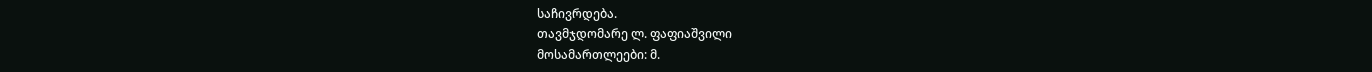საჩივრდება.
თავმჯდომარე ლ. ფაფიაშვილი
მოსამართლეები: მ.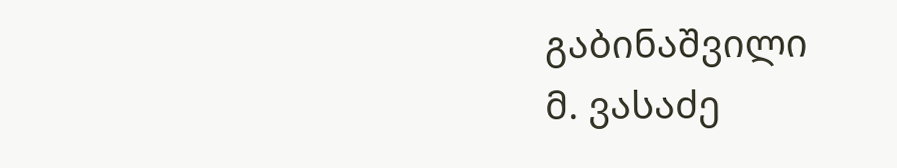გაბინაშვილი
მ. ვასაძე